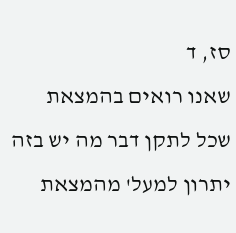סז, ד
שאנו רואים בהמצאת שכל לתקן דבר מה יש בזה יתרון למעל' מהמצאת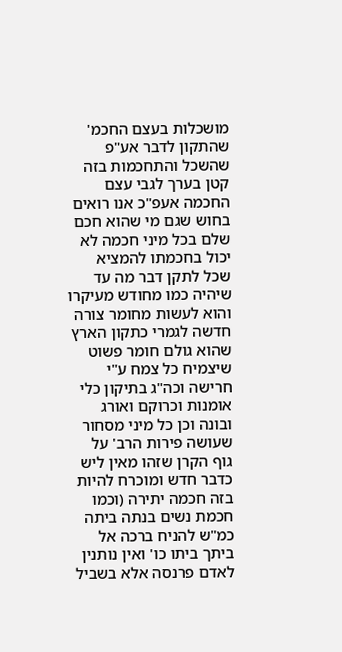מושכלות בעצם החכמ' שהתקון לדבר אע"פ שהשכל והתחכמות בזה קטן בערך לגבי עצם החכמה אעפ"כ אנו רואים בחוש שגם מי שהוא חכם שלם בכל מיני חכמה לא יכול בחכמתו להמציא שכל לתקן דבר מה עד שיהיה כמו מחודש מעיקרו והוא לעשות מחומר צורה חדשה לגמרי כתקון הארץ שהוא גולם חומר פשוט שיצמיח כל צמח ע"י חרישה וכה"ג בתיקון כלי אומנות וכרוקם ואורג ובונה וכן כל מיני מסחור שעושה פירות הרב' על גוף הקרן שזהו מאין ליש כדבר חדש ומוכרח להיות בזה חכמה יתירה (וכמו חכמת נשים בנתה ביתה כמ"ש להניח ברכה אל ביתך ביתו כו' ואין נותנין לאדם פרנסה אלא בשביל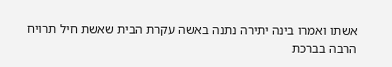אשתו ואמרו בינה יתירה נתנה באשה עקרת הבית שאשת חיל תרויח הרבה בברכת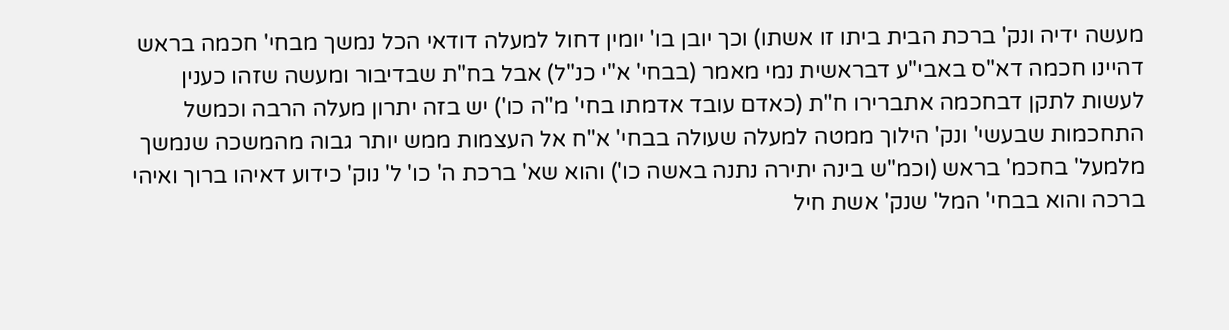מעשה ידיה ונק' ברכת הבית ביתו זו אשתו) וכך יובן בו' יומין דחול למעלה דודאי הכל נמשך מבחי' חכמה בראש דהיינו חכמה דא"ס באבי"ע דבראשית נמי מאמר (בבחי' א"י כנ"ל) אבל בח"ת שבדיבור ומעשה שזהו כענין לעשות לתקן דבחכמה אתברירו ח"ת (כאדם עובד אדמתו בחי' מ"ה כו') יש בזה יתרון מעלה הרבה וכמשל התחכמות שבעשי' ונק' הילוך ממטה למעלה שעולה בבחי' א"ח אל העצמות ממש יותר גבוה מהמשכה שנמשך מלמעל' בחכמ' בראש (וכמ"ש בינה יתירה נתנה באשה כו') והוא שא' ברכת ה' כו' ל' נוק' כידוע דאיהו ברוך ואיהי ברכה והוא בבחי' המל' שנק' אשת חיל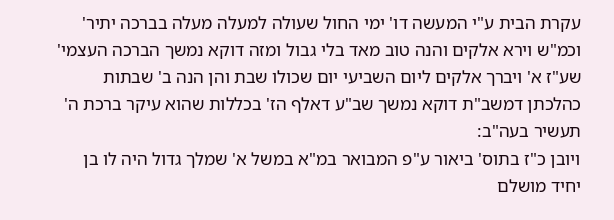עקרת הבית ע"י המעשה דו' ימי החול שעולה למעלה מעלה בברכה יתיר' וכמ"ש וירא אלקים והנה טוב מאד בלי גבול ומזה דוקא נמשך הברכה העצמי' שע"ז א' ויברך אלקים ליום השביעי יום שכולו שבת והן הנה ב' שבתות כהלכתן דמשב"ת דוקא נמשך שב"ע דאלף הז' בכללות שהוא עיקר ברכת ה' תעשיר בעה"ב:
ויובן כ"ז בתוס' ביאור ע"פ המבואר במ"א במשל א' שמלך גדול היה לו בן יחיד מושלם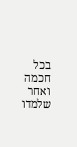בכל חכמה ואחר שלמדו